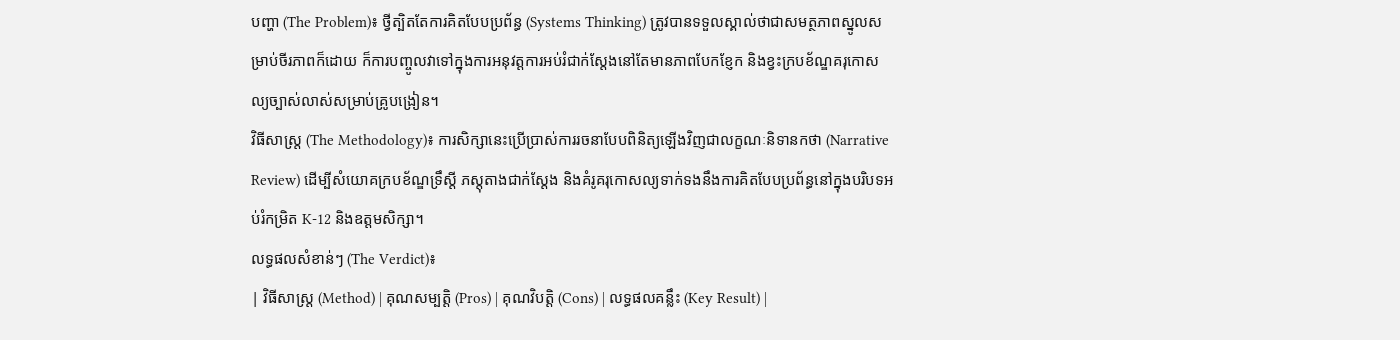បញ្ហា (The Problem)៖ ថ្វីត្បិតតែការគិតបែបប្រព័ន្ធ (Systems Thinking) ត្រូវបានទទួលស្គាល់ថាជាសមត្ថភាពស្នូលសម្រាប់ចីរភាពក៏ដោយ ក៏ការបញ្ចូលវាទៅក្នុងការអនុវត្តការអប់រំជាក់ស្តែងនៅតែមានភាពបែកខ្ញែក និងខ្វះក្របខ័ណ្ឌគរុកោសល្យច្បាស់លាស់សម្រាប់គ្រូបង្រៀន។
វិធីសាស្ត្រ (The Methodology)៖ ការសិក្សានេះប្រើប្រាស់ការរចនាបែបពិនិត្យឡើងវិញជាលក្ខណៈនិទានកថា (Narrative Review) ដើម្បីសំយោគក្របខ័ណ្ឌទ្រឹស្តី ភស្តុតាងជាក់ស្តែង និងគំរូគរុកោសល្យទាក់ទងនឹងការគិតបែបប្រព័ន្ធនៅក្នុងបរិបទអប់រំកម្រិត K-12 និងឧត្តមសិក្សា។
លទ្ធផលសំខាន់ៗ (The Verdict)៖
| វិធីសាស្ត្រ (Method) | គុណសម្បត្តិ (Pros) | គុណវិបត្តិ (Cons) | លទ្ធផលគន្លឹះ (Key Result) |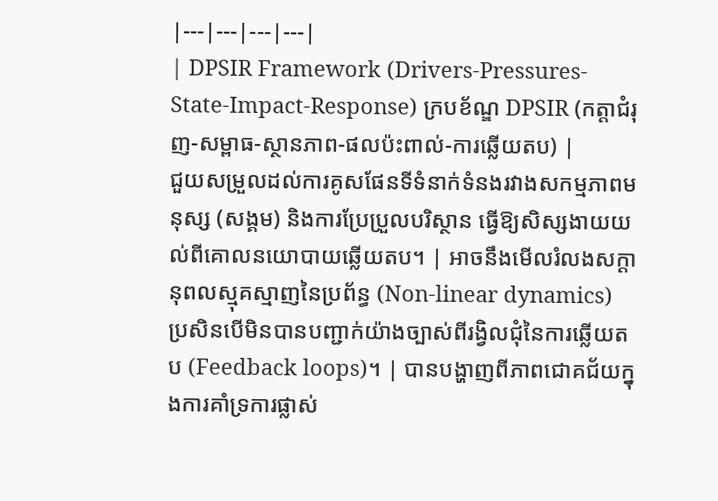|---|---|---|---|
| DPSIR Framework (Drivers-Pressures-State-Impact-Response) ក្របខ័ណ្ឌ DPSIR (កត្តាជំរុញ-សម្ពាធ-ស្ថានភាព-ផលប៉ះពាល់-ការឆ្លើយតប) |
ជួយសម្រួលដល់ការគូសផែនទីទំនាក់ទំនងរវាងសកម្មភាពមនុស្ស (សង្គម) និងការប្រែប្រួលបរិស្ថាន ធ្វើឱ្យសិស្សងាយយល់ពីគោលនយោបាយឆ្លើយតប។ | អាចនឹងមើលរំលងសក្ដានុពលស្មុគស្មាញនៃប្រព័ន្ធ (Non-linear dynamics) ប្រសិនបើមិនបានបញ្ជាក់យ៉ាងច្បាស់ពីរង្វិលជុំនៃការឆ្លើយតប (Feedback loops)។ | បានបង្ហាញពីភាពជោគជ័យក្នុងការគាំទ្រការផ្លាស់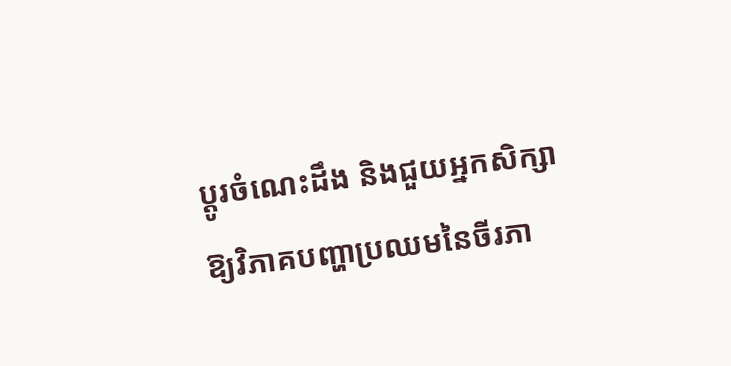ប្តូរចំណេះដឹង និងជួយអ្នកសិក្សាឱ្យវិភាគបញ្ហាប្រឈមនៃចីរភា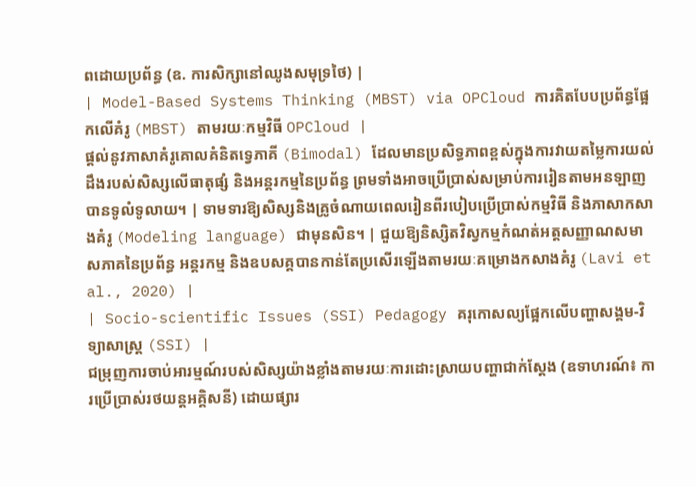ពដោយប្រព័ន្ធ (ឧ. ការសិក្សានៅឈូងសមុទ្រថៃ) |
| Model-Based Systems Thinking (MBST) via OPCloud ការគិតបែបប្រព័ន្ធផ្អែកលើគំរូ (MBST) តាមរយៈកម្មវិធី OPCloud |
ផ្តល់នូវភាសាគំរូគោលគំនិតទ្វេភាគី (Bimodal) ដែលមានប្រសិទ្ធភាពខ្ពស់ក្នុងការវាយតម្លៃការយល់ដឹងរបស់សិស្សលើធាតុផ្សំ និងអន្តរកម្មនៃប្រព័ន្ធ ព្រមទាំងអាចប្រើប្រាស់សម្រាប់ការរៀនតាមអនឡាញបានទូលំទូលាយ។ | ទាមទារឱ្យសិស្សនិងគ្រូចំណាយពេលរៀនពីរបៀបប្រើប្រាស់កម្មវិធី និងភាសាកសាងគំរូ (Modeling language) ជាមុនសិន។ | ជួយឱ្យនិស្សិតវិស្វកម្មកំណត់អត្តសញ្ញាណសមាសភាគនៃប្រព័ន្ធ អន្តរកម្ម និងឧបសគ្គបានកាន់តែប្រសើរឡើងតាមរយៈគម្រោងកសាងគំរូ (Lavi et al., 2020) |
| Socio-scientific Issues (SSI) Pedagogy គរុកោសល្យផ្អែកលើបញ្ហាសង្គម-វិទ្យាសាស្ត្រ (SSI) |
ជម្រុញការចាប់អារម្មណ៍របស់សិស្សយ៉ាងខ្លាំងតាមរយៈការដោះស្រាយបញ្ហាជាក់ស្តែង (ឧទាហរណ៍៖ ការប្រើប្រាស់រថយន្តអគ្គិសនី) ដោយផ្សារ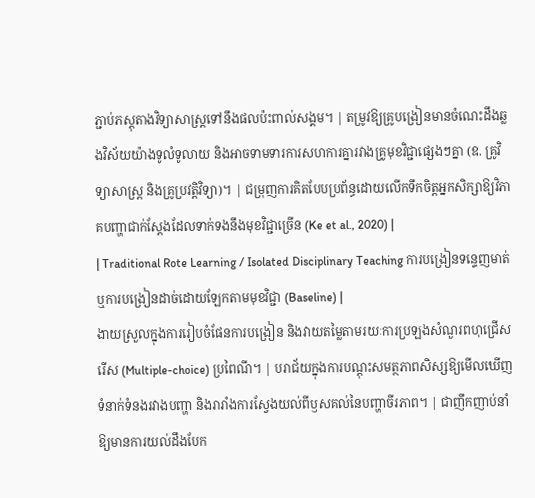ភ្ជាប់ភស្តុតាងវិទ្យាសាស្ត្រទៅនឹងផលប៉ះពាល់សង្គម។ | តម្រូវឱ្យគ្រូបង្រៀនមានចំណេះដឹងឆ្លងវិស័យយ៉ាងទូលំទូលាយ និងអាចទាមទារការសហការគ្នារវាងគ្រូមុខវិជ្ជាផ្សេងៗគ្នា (ឧ. គ្រូវិទ្យាសាស្ត្រ និងគ្រូប្រវត្តិវិទ្យា)។ | ជម្រុញការគិតបែបប្រព័ន្ធដោយលើកទឹកចិត្តអ្នកសិក្សាឱ្យវិភាគបញ្ហាជាក់ស្តែងដែលទាក់ទងនឹងមុខវិជ្ជាច្រើន (Ke et al., 2020) |
| Traditional Rote Learning / Isolated Disciplinary Teaching ការបង្រៀនទន្ទេញមាត់ ឬការបង្រៀនដាច់ដោយឡែកតាមមុខវិជ្ជា (Baseline) |
ងាយស្រួលក្នុងការរៀបចំផែនការបង្រៀន និងវាយតម្លៃតាមរយៈការប្រឡងសំណួរពហុជ្រើសរើស (Multiple-choice) ប្រពៃណី។ | បរាជ័យក្នុងការបណ្តុះសមត្ថភាពសិស្សឱ្យមើលឃើញទំនាក់ទំនងរវាងបញ្ហា និងរារាំងការស្វែងយល់ពីឫសគល់នៃបញ្ហាចីរភាព។ | ជាញឹកញាប់នាំឱ្យមានការយល់ដឹងបែក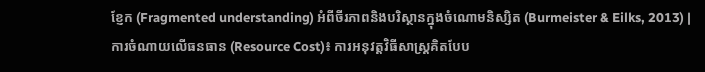ខ្ញែក (Fragmented understanding) អំពីចីរភាពនិងបរិស្ថានក្នុងចំណោមនិស្សិត (Burmeister & Eilks, 2013) |
ការចំណាយលើធនធាន (Resource Cost)៖ ការអនុវត្តវិធីសាស្ត្រគិតបែប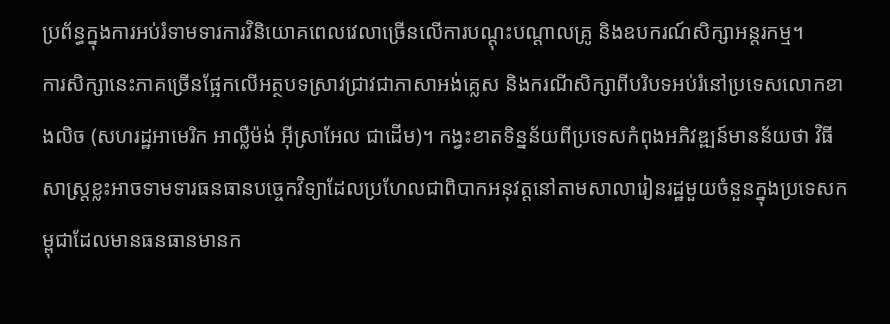ប្រព័ន្ធក្នុងការអប់រំទាមទារការវិនិយោគពេលវេលាច្រើនលើការបណ្តុះបណ្តាលគ្រូ និងឧបករណ៍សិក្សាអន្តរកម្ម។
ការសិក្សានេះភាគច្រើនផ្អែកលើអត្ថបទស្រាវជ្រាវជាភាសាអង់គ្លេស និងករណីសិក្សាពីបរិបទអប់រំនៅប្រទេសលោកខាងលិច (សហរដ្ឋអាមេរិក អាល្លឺម៉ង់ អ៊ីស្រាអែល ជាដើម)។ កង្វះខាតទិន្នន័យពីប្រទេសកំពុងអភិវឌ្ឍន៍មានន័យថា វិធីសាស្ត្រខ្លះអាចទាមទារធនធានបច្ចេកវិទ្យាដែលប្រហែលជាពិបាកអនុវត្តនៅតាមសាលារៀនរដ្ឋមួយចំនួនក្នុងប្រទេសកម្ពុជាដែលមានធនធានមានក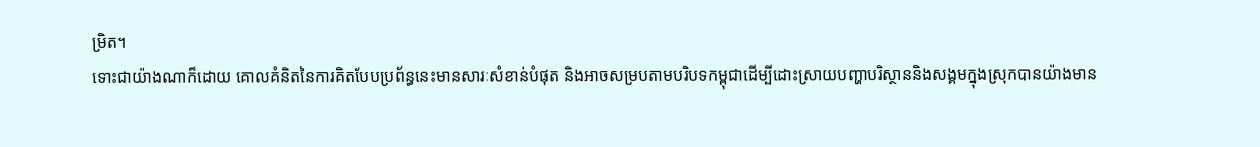ម្រិត។
ទោះជាយ៉ាងណាក៏ដោយ គោលគំនិតនៃការគិតបែបប្រព័ន្ធនេះមានសារៈសំខាន់បំផុត និងអាចសម្របតាមបរិបទកម្ពុជាដើម្បីដោះស្រាយបញ្ហាបរិស្ថាននិងសង្គមក្នុងស្រុកបានយ៉ាងមាន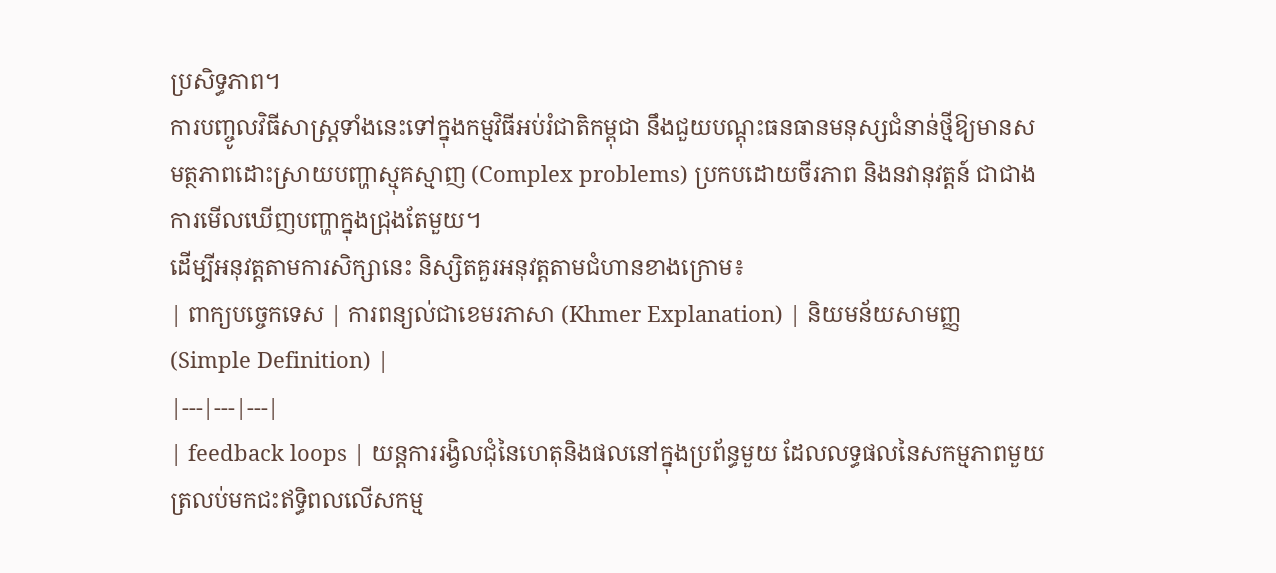ប្រសិទ្ធភាព។
ការបញ្ចូលវិធីសាស្ត្រទាំងនេះទៅក្នុងកម្មវិធីអប់រំជាតិកម្ពុជា នឹងជួយបណ្តុះធនធានមនុស្សជំនាន់ថ្មីឱ្យមានសមត្ថភាពដោះស្រាយបញ្ហាស្មុគស្មាញ (Complex problems) ប្រកបដោយចីរភាព និងនវានុវត្តន៍ ជាជាងការមើលឃើញបញ្ហាក្នុងជ្រុងតែមួយ។
ដើម្បីអនុវត្តតាមការសិក្សានេះ និស្សិតគួរអនុវត្តតាមជំហានខាងក្រោម៖
| ពាក្យបច្ចេកទេស | ការពន្យល់ជាខេមរភាសា (Khmer Explanation) | និយមន័យសាមញ្ញ (Simple Definition) |
|---|---|---|
| feedback loops | យន្តការរង្វិលជុំនៃហេតុនិងផលនៅក្នុងប្រព័ន្ធមួយ ដែលលទ្ធផលនៃសកម្មភាពមួយត្រលប់មកជះឥទ្ធិពលលើសកម្ម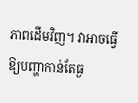ភាពដើមវិញ។ វាអាចធ្វើឱ្យបញ្ហាកាន់តែធ្ង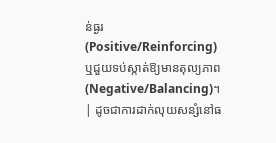ន់ធ្ងរ (Positive/Reinforcing) ឬជួយទប់ស្កាត់ឱ្យមានតុល្យភាព (Negative/Balancing)។ | ដូចជាការដាក់លុយសន្សំនៅធ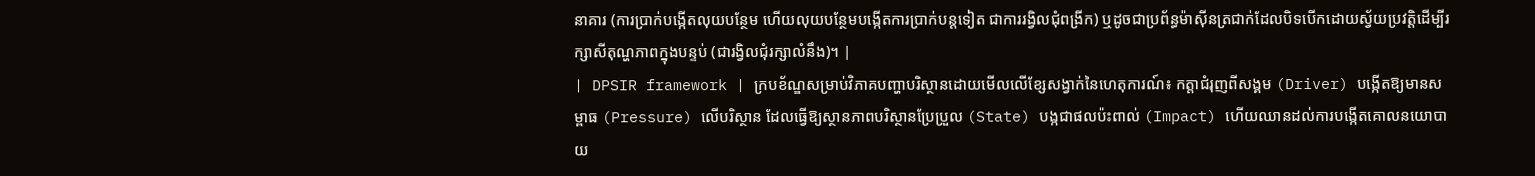នាគារ (ការប្រាក់បង្កើតលុយបន្ថែម ហើយលុយបន្ថែមបង្កើតការប្រាក់បន្តទៀត ជាការរង្វិលជុំពង្រីក) ឬដូចជាប្រព័ន្ធម៉ាស៊ីនត្រជាក់ដែលបិទបើកដោយស្វ័យប្រវត្តិដើម្បីរក្សាសីតុណ្ហភាពក្នុងបន្ទប់ (ជារង្វិលជុំរក្សាលំនឹង)។ |
| DPSIR framework | ក្របខ័ណ្ឌសម្រាប់វិភាគបញ្ហាបរិស្ថានដោយមើលលើខ្សែសង្វាក់នៃហេតុការណ៍៖ កត្តាជំរុញពីសង្គម (Driver) បង្កើតឱ្យមានសម្ពាធ (Pressure) លើបរិស្ថាន ដែលធ្វើឱ្យស្ថានភាពបរិស្ថានប្រែប្រួល (State) បង្កជាផលប៉ះពាល់ (Impact) ហើយឈានដល់ការបង្កើតគោលនយោបាយ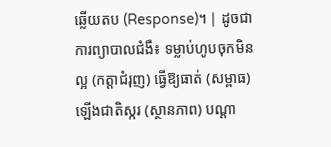ឆ្លើយតប (Response)។ | ដូចជាការព្យាបាលជំងឺ៖ ទម្លាប់ហូបចុកមិនល្អ (កត្តាជំរុញ) ធ្វើឱ្យធាត់ (សម្ពាធ) ឡើងជាតិស្ករ (ស្ថានភាព) បណ្តា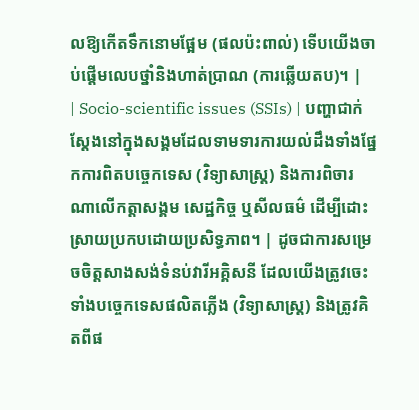លឱ្យកើតទឹកនោមផ្អែម (ផលប៉ះពាល់) ទើបយើងចាប់ផ្តើមលេបថ្នាំនិងហាត់ប្រាណ (ការឆ្លើយតប)។ |
| Socio-scientific issues (SSIs) | បញ្ហាជាក់ស្តែងនៅក្នុងសង្គមដែលទាមទារការយល់ដឹងទាំងផ្នែកការពិតបច្ចេកទេស (វិទ្យាសាស្ត្រ) និងការពិចារណាលើកត្តាសង្គម សេដ្ឋកិច្ច ឬសីលធម៌ ដើម្បីដោះស្រាយប្រកបដោយប្រសិទ្ធភាព។ | ដូចជាការសម្រេចចិត្តសាងសង់ទំនប់វារីអគ្គិសនី ដែលយើងត្រូវចេះទាំងបច្ចេកទេសផលិតភ្លើង (វិទ្យាសាស្ត្រ) និងត្រូវគិតពីផ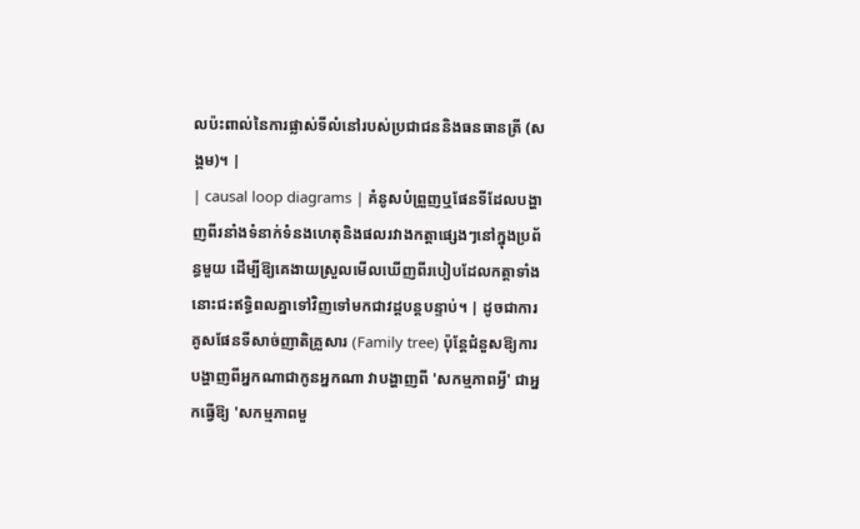លប៉ះពាល់នៃការផ្លាស់ទីលំនៅរបស់ប្រជាជននិងធនធានត្រី (សង្គម)។ |
| causal loop diagrams | គំនូសបំព្រួញឬផែនទីដែលបង្ហាញពីរនាំងទំនាក់ទំនងហេតុនិងផលរវាងកត្តាផ្សេងៗនៅក្នុងប្រព័ន្ធមួយ ដើម្បីឱ្យគេងាយស្រួលមើលឃើញពីរបៀបដែលកត្តាទាំងនោះជះឥទ្ធិពលគ្នាទៅវិញទៅមកជាវដ្តបន្តបន្ទាប់។ | ដូចជាការគូសផែនទីសាច់ញាតិគ្រួសារ (Family tree) ប៉ុន្តែជំនួសឱ្យការបង្ហាញពីអ្នកណាជាកូនអ្នកណា វាបង្ហាញពី 'សកម្មភាពអ្វី' ជាអ្នកធ្វើឱ្យ 'សកម្មភាពមួ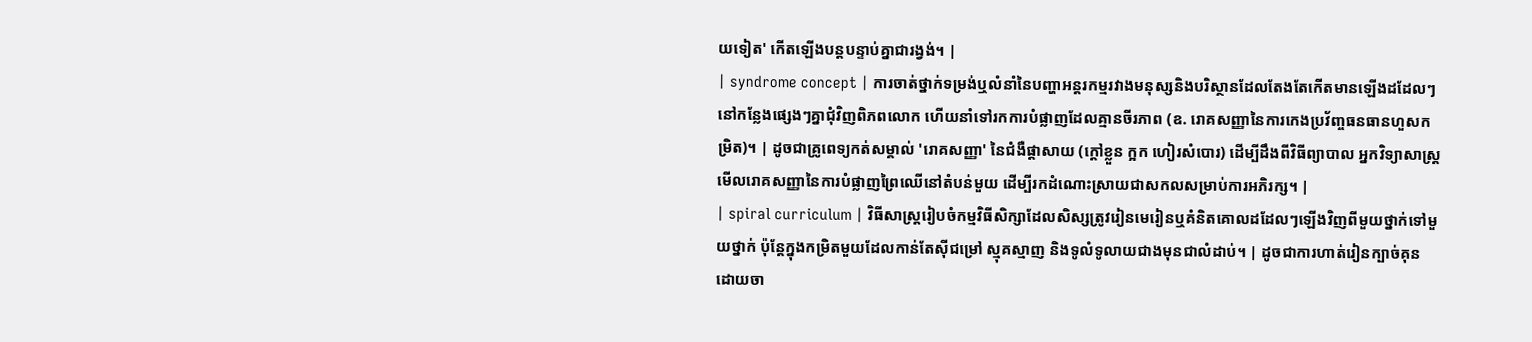យទៀត' កើតឡើងបន្តបន្ទាប់គ្នាជារង្វង់។ |
| syndrome concept | ការចាត់ថ្នាក់ទម្រង់ឬលំនាំនៃបញ្ហាអន្តរកម្មរវាងមនុស្សនិងបរិស្ថានដែលតែងតែកើតមានឡើងដដែលៗនៅកន្លែងផ្សេងៗគ្នាជុំវិញពិភពលោក ហើយនាំទៅរកការបំផ្លាញដែលគ្មានចីរភាព (ឧ. រោគសញ្ញានៃការកេងប្រវ័ញ្ចធនធានហួសកម្រិត)។ | ដូចជាគ្រូពេទ្យកត់សម្គាល់ 'រោគសញ្ញា' នៃជំងឺផ្តាសាយ (ក្តៅខ្លួន ក្អក ហៀរសំបោរ) ដើម្បីដឹងពីវិធីព្យាបាល អ្នកវិទ្យាសាស្ត្រមើលរោគសញ្ញានៃការបំផ្លាញព្រៃឈើនៅតំបន់មួយ ដើម្បីរកដំណោះស្រាយជាសកលសម្រាប់ការអភិរក្ស។ |
| spiral curriculum | វិធីសាស្ត្ររៀបចំកម្មវិធីសិក្សាដែលសិស្សត្រូវរៀនមេរៀនឬគំនិតគោលដដែលៗឡើងវិញពីមួយថ្នាក់ទៅមួយថ្នាក់ ប៉ុន្តែក្នុងកម្រិតមួយដែលកាន់តែស៊ីជម្រៅ ស្មុគស្មាញ និងទូលំទូលាយជាងមុនជាលំដាប់។ | ដូចជាការហាត់រៀនក្បាច់គុន ដោយចា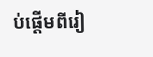ប់ផ្តើមពីរៀ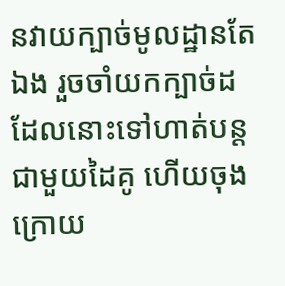នវាយក្បាច់មូលដ្ឋានតែឯង រួចចាំយកក្បាច់ដដែលនោះទៅហាត់បន្តជាមួយដៃគូ ហើយចុងក្រោយ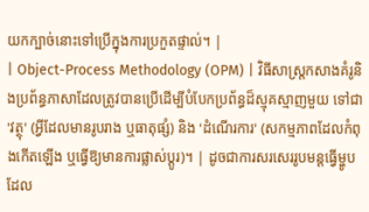យកក្បាច់នោះទៅប្រើក្នុងការប្រកួតផ្ទាល់។ |
| Object-Process Methodology (OPM) | វិធីសាស្ត្រកសាងគំរូនិងប្រព័ន្ធភាសាដែលត្រូវបានប្រើដើម្បីបំបែកប្រព័ន្ធដ៏ស្មុគស្មាញមួយ ទៅជា 'វត្ថុ' (អ្វីដែលមានរូបរាង ឬធាតុផ្សំ) និង 'ដំណើរការ' (សកម្មភាពដែលកំពុងកើតឡើង ឬធ្វើឱ្យមានការផ្លាស់ប្តូរ)។ | ដូចជាការសរសេររូបមន្តធ្វើម្ហូប ដែល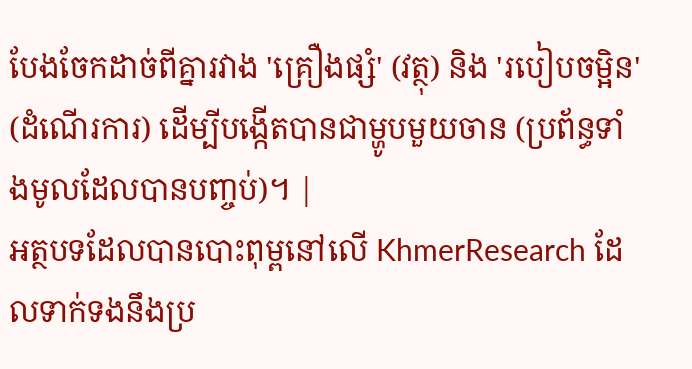បែងចែកដាច់ពីគ្នារវាង 'គ្រឿងផ្សំ' (វត្ថុ) និង 'របៀបចម្អិន' (ដំណើរការ) ដើម្បីបង្កើតបានជាម្ហូបមួយចាន (ប្រព័ន្ធទាំងមូលដែលបានបញ្ចប់)។ |
អត្ថបទដែលបានបោះពុម្ពនៅលើ KhmerResearch ដែលទាក់ទងនឹងប្រ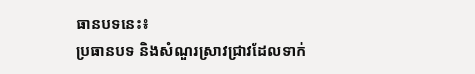ធានបទនេះ៖
ប្រធានបទ និងសំណួរស្រាវជ្រាវដែលទាក់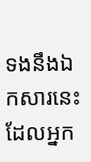ទងនឹងឯកសារនេះ ដែលអ្នក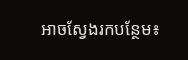អាចស្វែងរកបន្ថែម៖